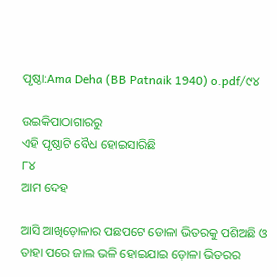ପୃଷ୍ଠା:Ama Deha (BB Patnaik 1940) o.pdf/୯୪

ଉଇକିପାଠାଗାର‌ରୁ
ଏହି ପୃଷ୍ଠାଟି ବୈଧ ହୋଇସାରିଛି
୮୪
ଆମ ଦେହ

ଆସି ଆଖିଡ଼ୋଳାର ପଛପଟେ ଡୋଳା ଭିତରକୁ ପଶିଅଛି ଓ ତାହା ପରେ ଜାଲ ଭଳି ହୋଇଯାଇ ଡ଼ୋଳା ଭିତରର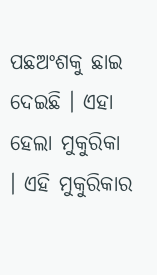ପଛଅଂଶକୁ ଛାଇ ଦେଇଛି । ଏହା ହେଲା ମୁକୁରିକା । ଏହି ମୁକୁରିକାର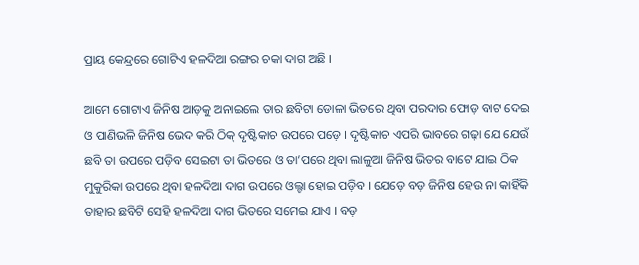ପ୍ରାୟ କେନ୍ଦ୍ରରେ ଗୋଟିଏ ହଳଦିଆ ରଙ୍ଗର ଚକା ଦାଗ ଅଛି ।

ଆମେ ଗୋଟାଏ ଜିନିଷ ଆଡ଼କୁ ଅନାଇଲେ ତାର ଛବିଟା ଡୋଳା ଭିତରେ ଥିବା ପରଦାର ଫୋଡ଼ ବାଟ ଦେଇ ଓ ପାଣିଭଳି ଜିନିଷ ଭେଦ କରି ଠିକ୍ ଦୃଷ୍ଟିକାଚ ଉପରେ ପଡ଼େ । ଦୃଷ୍ଟିକାଚ ଏପରି ଭାବରେ ଗଢ଼ା ଯେ ଯେଉଁ ଛବି ତା ଉପରେ ପଡ଼ିବ ସେଇଟା ତା ଭିତରେ ଓ ତା’ପରେ ଥିବା ଲାଳୁଆ ଜିନିଷ ଭିତର ବାଟେ ଯାଇ ଠିକ ମୁକୁରିକା ଉପରେ ଥିବା ହଳଦିଆ ଦାଗ ଉପରେ ଓଲ୍ଟା ହୋଇ ପଡ଼ିବ । ଯେଡ଼େ ବଡ଼ ଜିନିଷ ହେଉ ନା କାହିଁକି ତାହାର ଛବିଟି ସେହି ହଳଦିଆ ଦାଗ ଭିତରେ ସମେଇ ଯାଏ । ବଡ଼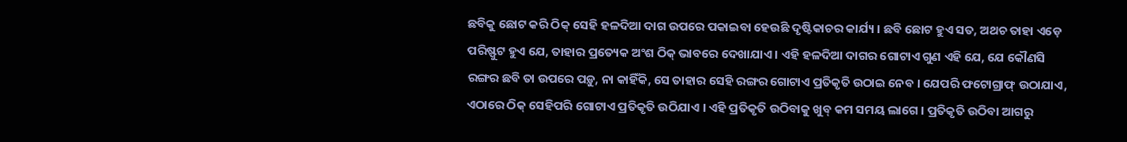ଛବିକୁ ଛୋଟ କରି ଠିକ୍ ସେହି ହଳଦିଆ ଦାଗ ଉପରେ ପକାଇବା ହେଉଛି ଦୃଷ୍ଟିକାଚର କାର୍ଯ୍ୟ । ଛବି ଛୋଟ ହୁଏ ସତ, ଅଥଚ ତାହା ଏଡ଼େ ପରିଷ୍ଫୁଟ ହୁଏ ଯେ, ତାହାର ପ୍ରତ୍ୟେକ ଅଂଶ ଠିକ୍ ଭାବରେ ଦେଖାଯାଏ । ଏହି ହଳଦିଆ ଦାଗର ଗୋଟାଏ ଗୁଣ ଏହି ଯେ, ଯେ କୌଣସି ରଙ୍ଗର ଛବି ତା ଉପରେ ପଡ଼ୁ, ନା କାହିଁକି, ସେ ତାହାର ସେହି ରଙ୍ଗର ଗୋଟାଏ ପ୍ରତିକୃତି ଉଠାଇ ନେବ । ଯେପରି ଫଟୋଗ୍ରାଫ୍ ଉଠାଯାଏ, ଏଠାରେ ଠିକ୍ ସେହିପରି ଗୋଟାଏ ପ୍ରତିକୃତି ଉଠିଯାଏ । ଏହି ପ୍ରତିକୃତି ଉଠିବାକୁ ଖୁବ୍ କମ ସମୟ ଲାଗେ । ପ୍ରତିକୃତି ଉଠିବା ଆଗରୁ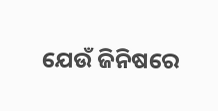ଯେଉଁ ଜିନିଷରେ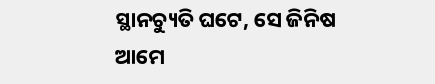ସ୍ଥାନ‌ଚ୍ୟୁତି ଘଟେ, ସେ ଜିନିଷ ଆମେ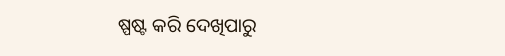ଷ୍ପଷ୍ଟ କରି ଦେଖିପାରୁ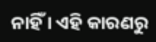ନାହିଁ । ଏହି କାରଣରୁ